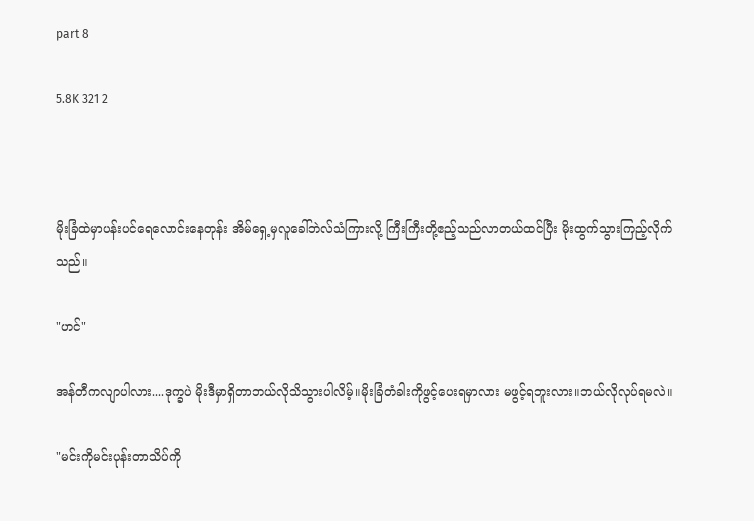part 8

5.8K 321 2



မိုးခြံထဲမှာပန်းပင်ရေလောင်းနေတုန်း အိမ်ရှေ့မှလူခေါ်ဘဲလ်သံကြားလို့ ကြီးကြီးတို့ဧည့်သည်လာတယ်ထင်ပြီး မိုးထွက်သွားကြည့်လိုက်သည်။

"ဟင်"

အန်တီကလျာပါလား....ဒုက္ခပဲ မိုးဒီမှာရှိတာဘယ်လိုသိသွားပါလိမ့်။မိုးခြံတံခါးကိုဖွင့်ပေးရမှာလား မဖွင့်ရဘူးလား။ဘယ်လိုလုပ်ရမလဲ။

"မင်းကိုမင်းပုန်းတာသိပ်ကို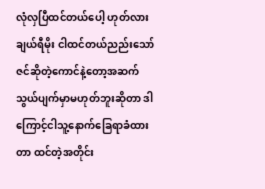လုံလှပြီထင်တယ်ပေါ့ ဟုတ်လား
ချယ်ရီမိုး ငါထင်တယ်ညည်းသော်ဇင်ဆိုတဲ့ကောင်နဲ့တော့အဆက်သွယ်ပျက်မှာမဟုတ်ဘူးဆိုတာ ဒါကြောင့်ငါသူ့နောက်ခြေရာခံထားတာ ထင်တဲ့အတိုင်း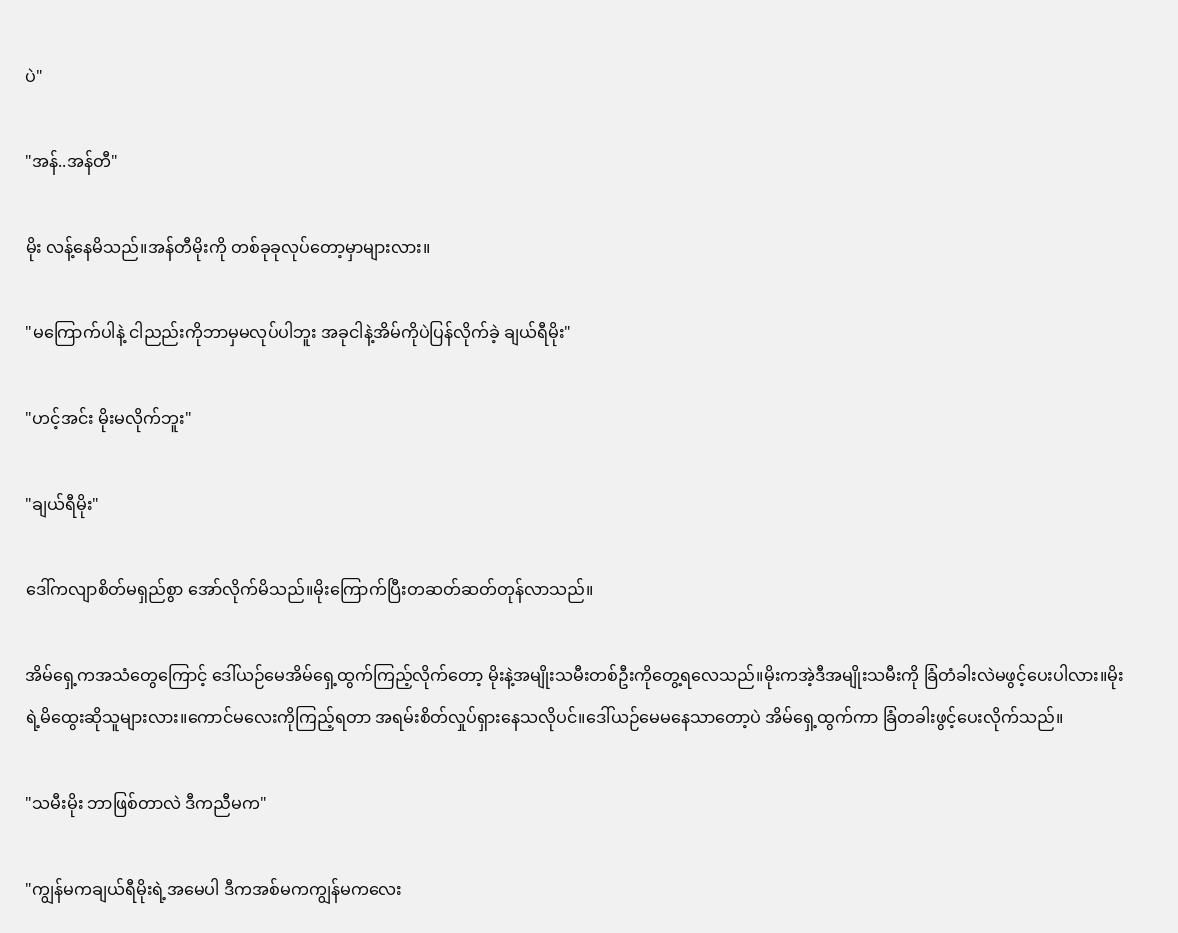ပဲ"

"အန်..အန်တီ"

မိုး လန့်နေမိသည်။အန်တီမိုးကို တစ်ခုခုလုပ်တော့မှာများလား။

"မကြောက်ပါနဲ့ ငါညည်းကိုဘာမှမလုပ်ပါဘူး အခုငါနဲ့အိမ်ကိုပဲပြန်လိုက်ခဲ့ ချယ်ရီမိုး"

"ဟင့်အင်း မိုးမလိုက်ဘူး"

"ချယ်ရီမိုး"

ဒေါ်ကလျာစိတ်မရှည်စွာ အော်လိုက်မိသည်။မိုးကြောက်ပြီးတဆတ်ဆတ်တုန်လာသည်။

အိမ်ရှေ့ကအသံတွေကြောင့် ဒေါ်ယဉ်မေအိမ်ရှေ့ထွက်ကြည့်လိုက်တော့ မိုးနဲ့အမျိုးသမီးတစ်ဦးကိုတွေ့ရလေသည်။မိုးကအဲ့ဒီအမျိုးသမီးကို ခြံတံခါးလဲမဖွင့်ပေးပါလား။မိုးရဲ့မိထွေးဆိုသူများလား။ကောင်မလေးကိုကြည့်ရတာ အရမ်းစိတ်လှုပ်ရှားနေသလိုပင်။ဒေါ်ယဉ်မေမနေသာတော့ပဲ အိမ်ရှေ့ထွက်ကာ ခြံတခါးဖွင့်ပေးလိုက်သည်။

"သမီးမိုး ဘာဖြစ်တာလဲ ဒီကညီမက"

"ကျွန်မကချယ်ရီမိုးရဲ့အမေပါ ဒီကအစ်မကကျွန်မကလေး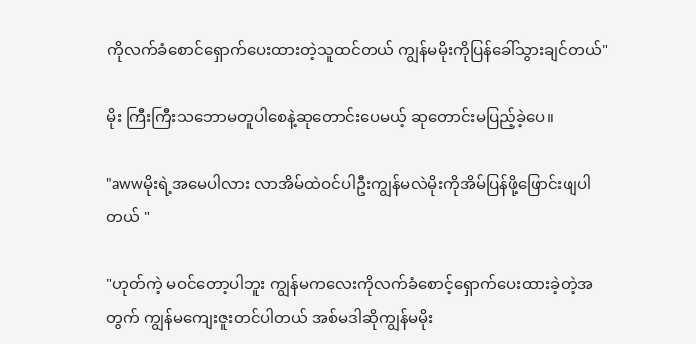ကိုလက်ခံစောင်ရှောက်ပေးထားတဲ့သူထင်တယ် ကျွန်မမိုးကိုပြန်ခေါ်သွားချင်တယ်"

မိုး ကြီးကြီးသဘောမတူပါစေနဲ့ဆုတောင်းပေမယ့် ဆုတောင်းမပြည့်ခဲ့ပေ။

"awwမိုးရဲ့အမေပါလား လာအိမ်ထဲဝင်ပါဦးကျွန်မလဲမိုးကိုအိမ်ပြန်ဖို့ဖြောင်းဖျပါတယ် "

"ဟုတ်ကဲ့ မဝင်တော့ပါဘူး ကျွန်မကလေးကိုလက်ခံစောင့်ရှောက်ပေးထားခဲ့တဲ့အတွက် ကျွန်မကျေးဇူးတင်ပါတယ် အစ်မဒါဆိုကျွန်မမိုး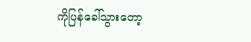ကိုပြန်ခေါ်သွားတော့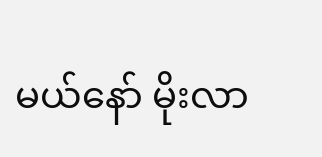မယ်နော် မိုးလာ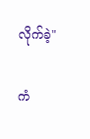လိုက်ခဲ့"

ကံ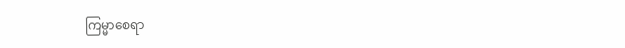ကြမ္မာစေရာ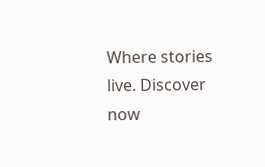Where stories live. Discover now